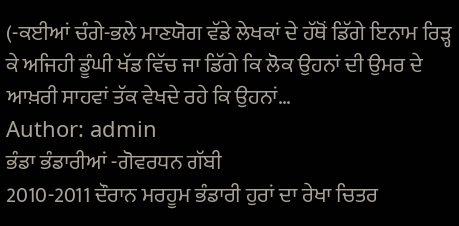(-ਕਈਆਂ ਚੰਗੇ-ਭਲੇ ਮਾਣਯੋਗ ਵੱਡੇ ਲੇਖਕਾਂ ਦੇ ਹੱਥੋਂ ਡਿੱਗੇ ਇਨਾਮ ਰਿੜ੍ਹ ਕੇ ਅਜਿਹੀ ਡੂੰਘੀ ਖੱਡ ਵਿੱਚ ਜਾ ਡਿੱਗੇ ਕਿ ਲੋਕ ਉਹਨਾਂ ਦੀ ਉਮਰ ਦੇ ਆਖ਼ਰੀ ਸਾਹਵਾਂ ਤੱਕ ਵੇਖਦੇ ਰਹੇ ਕਿ ਉਹਨਾਂ…
Author: admin
ਭੰਡਾ ਭੰਡਾਰੀਆਂ -ਗੋਵਰਧਨ ਗੱਬੀ
2010-2011 ਦੌਰਾਨ ਮਰਹੂਮ ਭੰਡਾਰੀ ਹੁਰਾਂ ਦਾ ਰੇਖਾ ਚਿਤਰ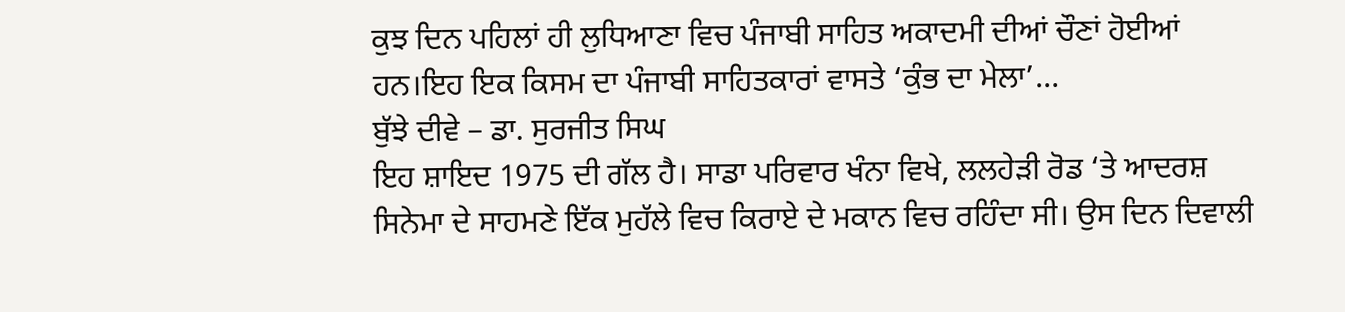ਕੁਝ ਦਿਨ ਪਹਿਲਾਂ ਹੀ ਲੁਧਿਆਣਾ ਵਿਚ ਪੰਜਾਬੀ ਸਾਹਿਤ ਅਕਾਦਮੀ ਦੀਆਂ ਚੌਣਾਂ ਹੋਈਆਂ ਹਨ।ਇਹ ਇਕ ਕਿਸਮ ਦਾ ਪੰਜਾਬੀ ਸਾਹਿਤਕਾਰਾਂ ਵਾਸਤੇ ‘ਕੁੰਭ ਦਾ ਮੇਲਾ’…
ਬੁੱਝੇ ਦੀਵੇ – ਡਾ. ਸੁਰਜੀਤ ਸਿਘ
ਇਹ ਸ਼ਾਇਦ 1975 ਦੀ ਗੱਲ ਹੈ। ਸਾਡਾ ਪਰਿਵਾਰ ਖੰਨਾ ਵਿਖੇ, ਲਲਹੇੜੀ ਰੋਡ ‘ਤੇ ਆਦਰਸ਼ ਸਿਨੇਮਾ ਦੇ ਸਾਹਮਣੇ ਇੱਕ ਮੁਹੱਲੇ ਵਿਚ ਕਿਰਾਏ ਦੇ ਮਕਾਨ ਵਿਚ ਰਹਿੰਦਾ ਸੀ। ਉਸ ਦਿਨ ਦਿਵਾਲੀ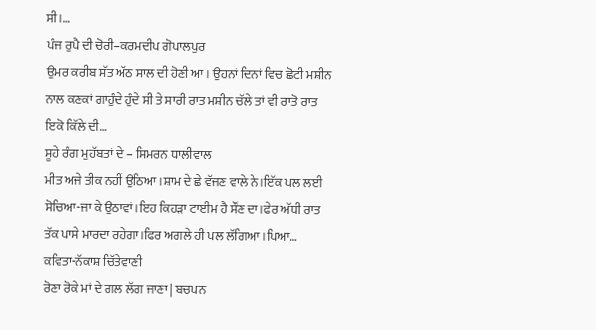ਸੀ।…
ਪੰਜ ਰੁਪੈ ਦੀ ਚੋਰੀ–ਕਰਮਦੀਪ ਗੋਪਾਲਪੁਰ
ਉਮਰ ਕਰੀਬ ਸੱਤ ਅੱਠ ਸਾਲ ਦੀ ਹੋਣੀ ਆ। ਉਹਨਾਂ ਦਿਨਾਂ ਵਿਚ ਛੋਟੀ ਮਸ਼ੀਨ ਨਾਲ ਕਣਕਾਂ ਗਾਹੁੰਦੇ ਹੁੰਦੇ ਸੀ ਤੇ ਸਾਰੀ ਰਾਤ ਮਸ਼ੀਨ ਚੱਲੇ ਤਾਂ ਵੀ ਰਾਤੋ ਰਾਤ ਇਕੋ ਕਿੱਲੇ ਦੀ…
ਸੂਹੇ ਰੰਗ ਮੁਹੱਬਤਾਂ ਦੇ – ਸਿਮਰਨ ਧਾਲੀਵਾਲ
ਮੀਤ ਅਜੇ ਤੀਕ ਨਹੀਂ ਉਠਿਆ।ਸ਼ਾਮ ਦੇ ਛੇ ਵੱਜਣ ਵਾਲੇ ਨੇ।ਇੱਕ ਪਲ ਲਈ ਸੋਚਿਆ-ਜਾ ਕੇ ਉਠਾਵਾਂ।ਇਹ ਕਿਹੜਾ ਟਾਈਮ ਹੈ ਸੌਂਣ ਦਾ।ਫੇਰ ਅੱਧੀ ਰਾਤ ਤੱਕ ਪਾਸੇ ਮਾਰਦਾ ਰਹੇਗਾ।ਫਿਰ ਅਗਲੇ ਹੀ ਪਲ ਲੱਗਿਆ।ਪਿਆ…
ਕਵਿਤਾ-ਨੱਕਾਸ਼ ਚਿੱਤੇਵਾਣੀ
ਰੋਣਾ ਰੋਕੇ ਮਾਂ ਦੇ ਗਲ ਲੱਗ ਜਾਣਾ | ਬਚਪਨ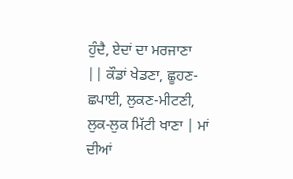ਹੁੰਦੈ, ਏਦਾਂ ਦਾ ਮਰਜਾਣਾ || ਕੌਡਾਂ ਖੇਡਣਾ, ਛੂਹਣ-ਛਪਾਈ, ਲੁਕਣ-ਮੀਟਣੀ, ਲੁਕ-ਲੁਕ ਮਿੱਟੀ ਖਾਣਾ | ਮਾਂ ਦੀਆਂ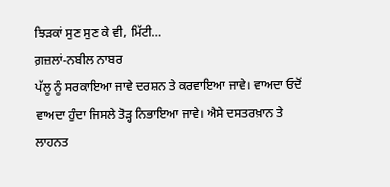ਝਿੜਕਾਂ ਸੁਣ ਸੁਣ ਕੇ ਵੀ, ਮਿੱਟੀ…
ਗ਼ਜ਼ਲਾਂ-ਨਬੀਲ ਨਾਬਰ
ਪੱਲੂ ਨੂੰ ਸਰਕਾਇਆ ਜਾਵੇ ਦਰਸ਼ਨ ਤੇ ਕਰਵਾਇਆ ਜਾਵੇ। ਵਾਅਦਾ ਓਦੋਂ ਵਾਅਦਾ ਹੁੰਦਾ ਜਿਸਲੇ ਤੋੜ੍ਹ ਨਿਭਾਇਆ ਜਾਵੇ। ਐਸੇ ਦਸਤਰਖ਼ਾਨ ਤੇ ਲਾਹਨਤ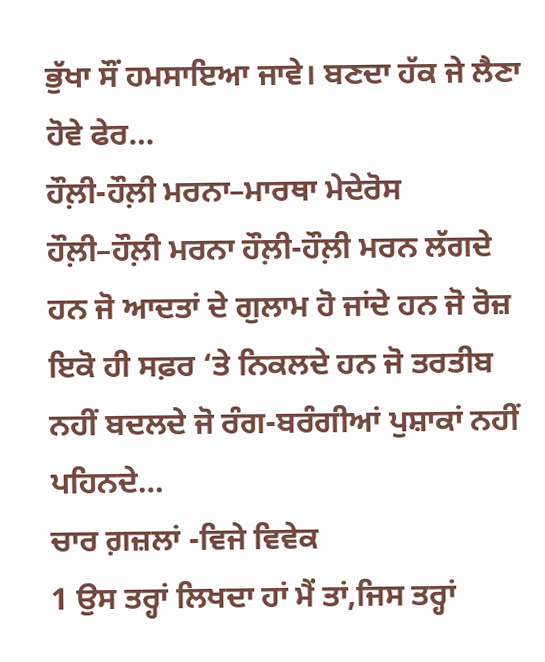ਭੁੱਖਾ ਸੌਂ ਹਮਸਾਇਆ ਜਾਵੇ। ਬਣਦਾ ਹੱਕ ਜੇ ਲੈਣਾ ਹੋਵੇ ਫੇਰ…
ਹੌਲ਼ੀ-ਹੌਲ਼ੀ ਮਰਨਾ–ਮਾਰਥਾ ਮੇਦੇਰੋਸ
ਹੌਲ਼ੀ–ਹੌਲ਼ੀ ਮਰਨਾ ਹੌਲ਼ੀ-ਹੌਲ਼ੀ ਮਰਨ ਲੱਗਦੇ ਹਨ ਜੋ ਆਦਤਾਂ ਦੇ ਗੁਲਾਮ ਹੋ ਜਾਂਦੇ ਹਨ ਜੋ ਰੋਜ਼ ਇਕੋ ਹੀ ਸਫ਼ਰ ‘ਤੇ ਨਿਕਲਦੇ ਹਨ ਜੋ ਤਰਤੀਬ ਨਹੀਂ ਬਦਲਦੇ ਜੋ ਰੰਗ-ਬਰੰਗੀਆਂ ਪੁਸ਼ਾਕਾਂ ਨਹੀਂ ਪਹਿਨਦੇ…
ਚਾਰ ਗ਼ਜ਼ਲਾਂ -ਵਿਜੇ ਵਿਵੇਕ
1 ਉਸ ਤਰ੍ਹਾਂ ਲਿਖਦਾ ਹਾਂ ਮੈਂ ਤਾਂ,ਜਿਸ ਤਰ੍ਹਾਂ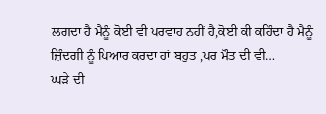ਲਗਦਾ ਹੈ ਮੈਨੂੰ ਕੋਈ ਵੀ ਪਰਵਾਹ ਨਹੀਂ ਹੈ,ਕੋਈ ਕੀ ਕਹਿੰਦਾ ਹੈ ਮੈਨੂੰ ਜ਼ਿੰਦਗੀ ਨੂੰ ਪਿਆਰ ਕਰਦਾ ਹਾਂ ਬਹੁਤ ,ਪਰ ਮੌਤ ਦੀ ਵੀ…
ਘੜੇ ਦੀ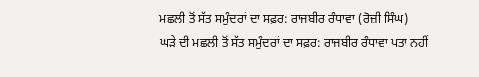ਮਛਲੀ ਤੋਂ ਸੱਤ ਸਮੁੰਦਰਾਂ ਦਾ ਸਫ਼ਰ: ਰਾਜਬੀਰ ਰੰਧਾਵਾ (ਰੋਜ਼ੀ ਸਿੰਘ)
ਘੜੇ ਦੀ ਮਛਲੀ ਤੋਂ ਸੱਤ ਸਮੁੰਦਰਾਂ ਦਾ ਸਫ਼ਰ: ਰਾਜਬੀਰ ਰੰਧਾਵਾ ਪਤਾ ਨਹੀਂ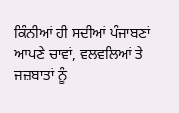ਕਿੰਨੀਆਂ ਹੀ ਸਦੀਆਂ ਪੰਜਾਬਣਾਂ ਆਪਣੇ ਚਾਵਾਂ, ਵਲਵਲਿਆਂ ਤੇ ਜਜ਼ਬਾਤਾਂ ਨੂੰ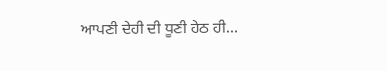ਆਪਣੀ ਦੇਹੀ ਦੀ ਧੂਣੀ ਹੇਠ ਹੀ…